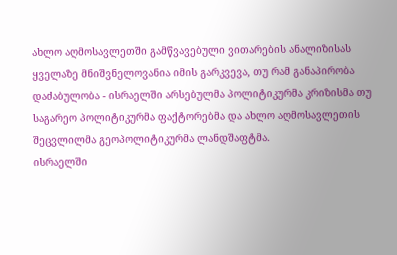ახლო აღმოსავლეთში გამწვავებული ვითარების ანალიზისას ყველაზე მნიშვნელოვანია იმის გარკვევა, თუ რამ განაპირობა დაძაბულობა - ისრაელში არსებულმა პოლიტიკურმა კრიზისმა თუ საგარეო პოლიტიკურმა ფაქტორებმა და ახლო აღმოსავლეთის შეცვლილმა გეოპოლიტიკურმა ლანდშაფტმა.
ისრაელში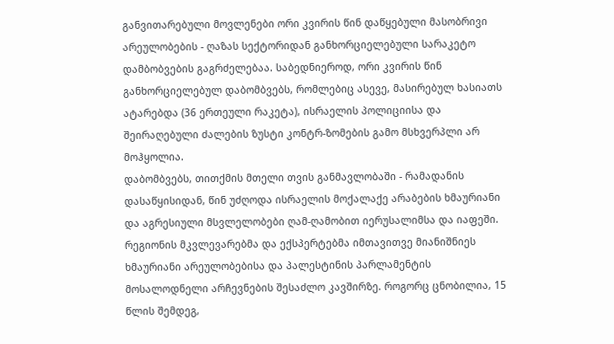განვითარებული მოვლენები ორი კვირის წინ დაწყებული მასობრივი არეულობების - ღაზას სექტორიდან განხორციელებული სარაკეტო დამბობვების გაგრძელებაა. საბედნიეროდ, ორი კვირის წინ განხორციელებულ დაბომბვებს, რომლებიც ასევე, მასირებულ ხასიათს ატარებდა (36 ერთეული რაკეტა), ისრაელის პოლიციისა და შეირაღებული ძალების ზუსტი კონტრ-ზომების გამო მსხვერპლი არ მოჰყოლია.
დაბომბვებს, თითქმის მთელი თვის განმავლობაში - რამადანის დასაწყისიდან, წინ უძღოდა ისრაელის მოქალაქე არაბების ხმაურიანი და აგრესიული მსვლელობები ღამ-ღამობით იერუსალიმსა და იაფეში.
რეგიონის მკვლევარებმა და ექსპერტებმა იმთავითვე მიანიშნიეს ხმაურიანი არეულობებისა და პალესტინის პარლამენტის მოსალოდნელი არჩევნების შესაძლო კავშირზე. როგორც ცნობილია, 15 წლის შემდეგ,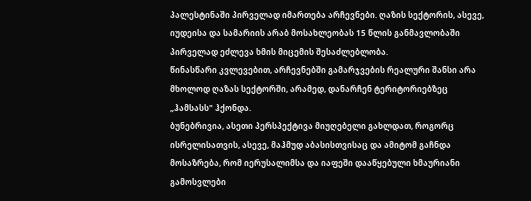პალესტინაში პირველად იმართება არჩევნები. ღაზის სექტორის, ასევე, იუდეისა და სამარიის არაბ მოსახლეობას 15 წლის განმავლობაში პირველად ეძლევა ხმის მიცემის შესაძლებლობა.
წინასწარი კვლევებით, არჩევნებში გამარჯვების რეალური შანსი არა მხოლოდ ღაზას სექტორში, არამედ, დანარჩენ ტერიტორიებზეც „ჰამსასს" ჰქონდა.
ბუნებრივია, ასეთი პერსპექტივა მიუღებელი გახლდათ, როგორც ისრელისათვის, ასევე, მაჰმუდ აბასისთვისაც და ამიტომ გაჩნდა მოსაზრება, რომ იერუსალიმსა და იაფეში დააწყებული ხმაურიანი გამოსვლები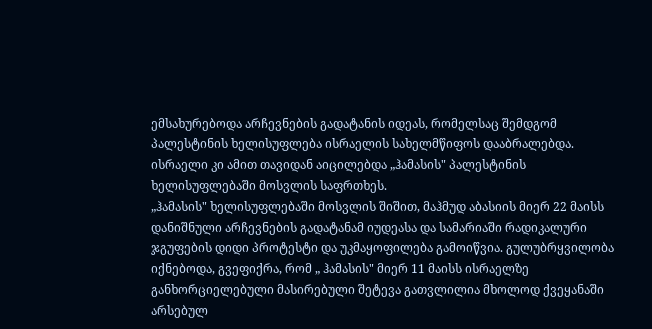ემსახურებოდა არჩევნების გადატანის იდეას, რომელსაც შემდგომ პალესტინის ხელისუფლება ისრაელის სახელმწიფოს დააბრალებდა. ისრაელი კი ამით თავიდან აიცილებდა „ჰამასის" პალესტინის ხელისუფლებაში მოსვლის საფრთხეს.
„ჰამასის" ხელისუფლებაში მოსვლის შიშით, მაჰმუდ აბასიის მიერ 22 მაისს დანიშნული არჩევნების გადატანამ იუდეასა და სამარიაში რადიკალური ჯგუფების დიდი პროტესტი და უკმაყოფილება გამოიწვია. გულუბრყვილობა იქნებოდა, გვეფიქრა, რომ „ ჰამასის" მიერ 11 მაისს ისრაელზე განხორციელებული მასირებული შეტევა გათვლილია მხოლოდ ქვეყანაში არსებულ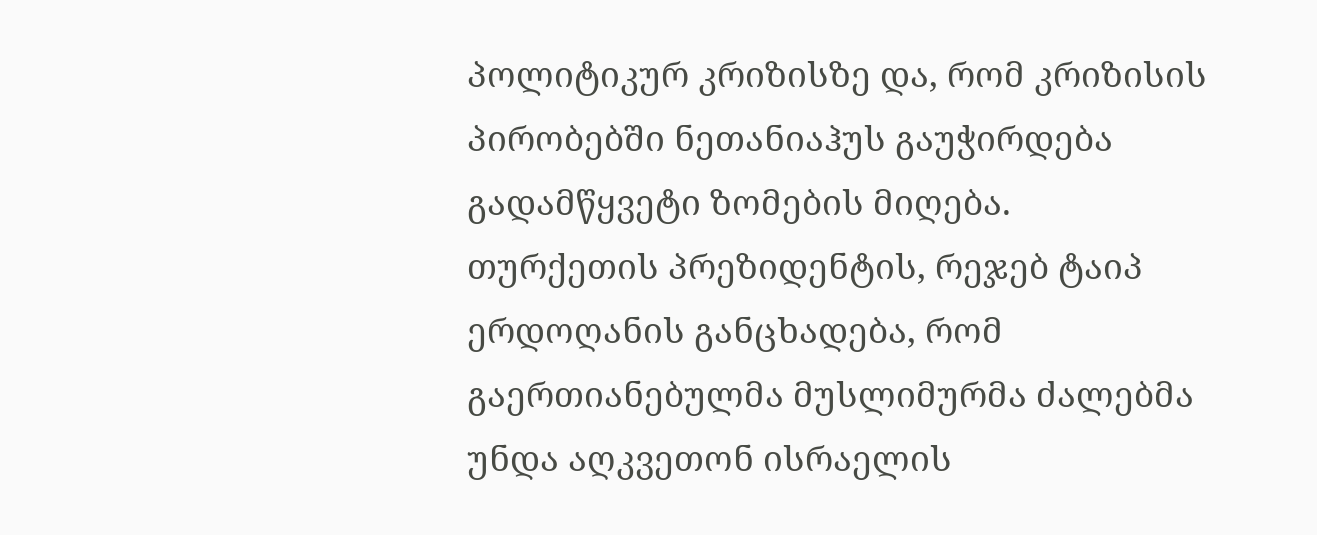პოლიტიკურ კრიზისზე და, რომ კრიზისის პირობებში ნეთანიაჰუს გაუჭირდება გადამწყვეტი ზომების მიღება.
თურქეთის პრეზიდენტის, რეჯებ ტაიპ ერდოღანის განცხადება, რომ გაერთიანებულმა მუსლიმურმა ძალებმა უნდა აღკვეთონ ისრაელის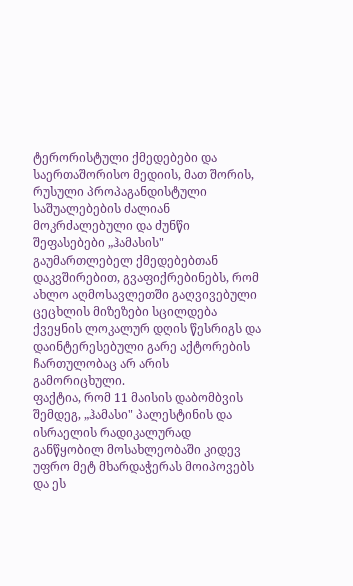ტერორისტული ქმედებები და საერთაშორისო მედიის, მათ შორის, რუსული პროპაგანდისტული საშუალებების ძალიან მოკრძალებული და ძუნწი შეფასებები „ჰამასის" გაუმართლებელ ქმედებებთან დაკვშირებით, გვაფიქრებინებს, რომ ახლო აღმოსავლეთში გაღვივებული ცეცხლის მიზეზები სცილდება ქვეყნის ლოკალურ დღის წესრიგს და დაინტერესებული გარე აქტორების ჩართულობაც არ არის გამორიცხული.
ფაქტია, რომ 11 მაისის დაბომბვის შემდეგ, „ჰამასი" პალესტინის და ისრაელის რადიკალურად განწყობილ მოსახლეობაში კიდევ უფრო მეტ მხარდაჭერას მოიპოვებს და ეს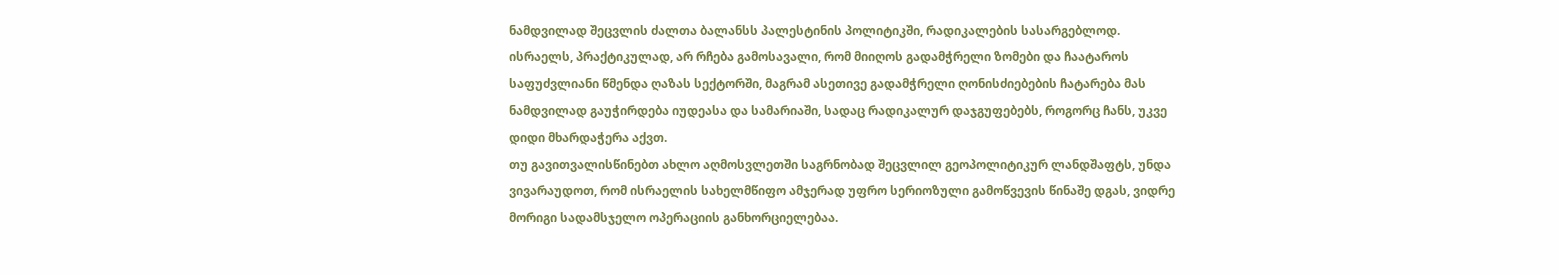ნამდვილად შეცვლის ძალთა ბალანსს პალესტინის პოლიტიკში, რადიკალების სასარგებლოდ.
ისრაელს, პრაქტიკულად, არ რჩება გამოსავალი, რომ მიიღოს გადამჭრელი ზომები და ჩაატაროს საფუძვლიანი წმენდა ღაზას სექტორში, მაგრამ ასეთივე გადამჭრელი ღონისძიებების ჩატარება მას ნამდვილად გაუჭირდება იუდეასა და სამარიაში, სადაც რადიკალურ დაჯგუფებებს, როგორც ჩანს, უკვე დიდი მხარდაჭერა აქვთ.
თუ გავითვალისწინებთ ახლო აღმოსვლეთში საგრნობად შეცვლილ გეოპოლიტიკურ ლანდშაფტს, უნდა ვივარაუდოთ, რომ ისრაელის სახელმწიფო ამჯერად უფრო სერიოზული გამოწვევის წინაშე დგას, ვიდრე მორიგი სადამსჯელო ოპერაციის განხორციელებაა.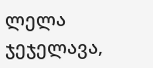ლელა ჯეჯელავა,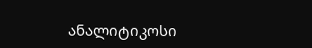ანალიტიკოსი